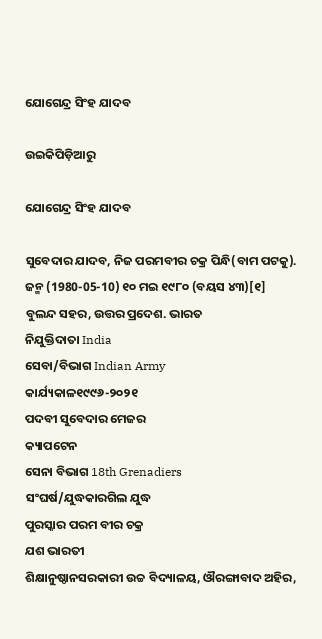ଯୋଗେନ୍ଦ୍ର ସିଂହ ଯାଦବ

ଉଇକିପିଡ଼ିଆ‌ରୁ

ଯୋଗେନ୍ଦ୍ର ସିଂହ ଯାଦବ

ସୁବେଦାର ଯାଦବ, ନିଜ ପରମବୀର ଚକ୍ର ପିନ୍ଧି(ବାମ ପଟକୁ).
ଜନ୍ମ (1980-05-10) ୧୦ ମଇ ୧୯୮୦ (ବୟସ ୪୩)[୧]
ବୁଲନ୍ଦ ସହର, ଉତ୍ତର ପ୍ରଦେଶ. ଭାରତ
ନିଯୁକ୍ତିଦାତା India
ସେବା/ବିଭାଗ Indian Army
କାର୍ଯ୍ୟକାଳ୧୯୯୬-୨୦୨୧
ପଦବୀ ସୁବେଦାର ମେଜର
କ୍ୟାପଟେନ
ସେନା ବିଭାଗ 18th Grenadiers
ସଂଘର୍ଷ/ଯୁଦ୍ଧକାରଗିଲ ଯୁଦ୍ଧ
ପୁରସ୍କାର ପରମ ବୀର ଚକ୍ର
ଯଶ ଭାରତୀ
ଶିକ୍ଷାନୁଷ୍ଠାନସରକାରୀ ଉଚ୍ଚ ବିଦ୍ୟାଳୟ, ଔରଙ୍ଗାବାଦ ଅହିର,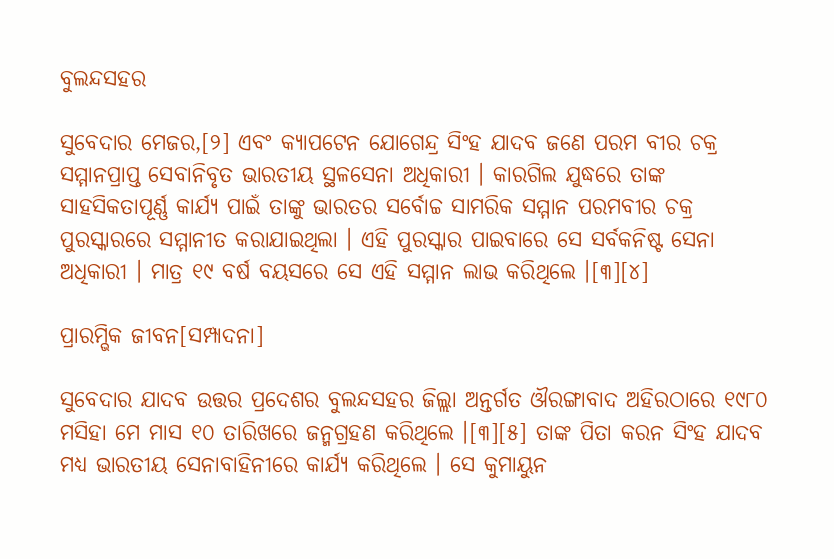ବୁଲନ୍ଦସହର

ସୁବେଦାର ମେଜର,[୨] ଏବଂ କ୍ୟାପଟେନ ଯୋଗେନ୍ଦ୍ର ସିଂହ ଯାଦବ ଜଣେ ପରମ ବୀର ଚକ୍ର ସମ୍ମାନପ୍ରାପ୍ତ ସେବାନିବୃତ ଭାରତୀୟ ସ୍ଥଳସେନା ଅଧିକାରୀ । କାରଗିଲ ଯୁଦ୍ଧରେ ତାଙ୍କ ସାହସିକତାପୂର୍ଣ୍ଣ କାର୍ଯ୍ୟ ପାଇଁ ତାଙ୍କୁ ଭାରତର ସର୍ବୋଚ୍ଚ ସାମରିକ ସମ୍ମାନ ପରମବୀର ଚକ୍ର ପୁରସ୍କାରରେ ସମ୍ମାନୀତ କରାଯାଇଥିଲା । ଏହି ପୁରସ୍କାର ପାଇବାରେ ସେ ସର୍ବକନିଷ୍ଟ ସେନା ଅଧିକାରୀ । ମାତ୍ର ୧୯ ବର୍ଷ ବୟସରେ ସେ ଏହି ସମ୍ମାନ ଲାଭ କରିଥିଲେ ।[୩][୪]

ପ୍ରାରମ୍ଭିକ ଜୀବନ[ସମ୍ପାଦନା]

ସୁବେଦାର ଯାଦବ ଉତ୍ତର ପ୍ରଦେଶର ବୁଲନ୍ଦସହର ଜିଲ୍ଲା ଅନ୍ତର୍ଗତ ଔରଙ୍ଗାବାଦ ଅହିରଠାରେ ୧୯୮୦ ମସିହା ମେ ମାସ ୧୦ ତାରିଖରେ ଜନ୍ମଗ୍ରହଣ କରିଥିଲେ ।[୩][୫] ତାଙ୍କ ପିତା କରନ ସିଂହ ଯାଦବ ମଧ୍ୟ ଭାରତୀୟ ସେନାବାହିନୀରେ କାର୍ଯ୍ୟ କରିଥିଲେ । ସେ କୁମାୟୁନ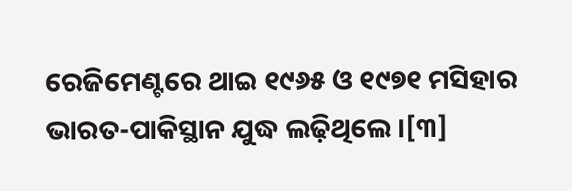ରେଜିମେଣ୍ଟରେ ଥାଇ ୧୯୬୫ ଓ ୧୯୭୧ ମସିହାର ଭାରତ-ପାକିସ୍ଥାନ ଯୁଦ୍ଧ ଲଢ଼ିଥିଲେ ।[୩]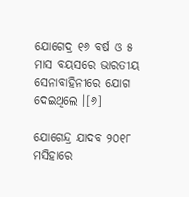ଯୋଗେଦ୍ର ୧୬ ବର୍ଷ ଓ ୫ ମାସ ବୟସରେ ଭାରତୀୟ ସେନାବାହିନୀରେ ଯୋଗ ଦେଇଥିଲେ ।[୬]

ଯୋଗେନ୍ଦ୍ର ଯାଦବ ୨୦୧୮ ମସିହାରେ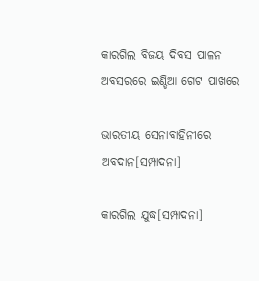କାରଗିଲ ବିଜୟ ଦିବସ ପାଳନ ଅବସରରେ ଇଣ୍ଡିଆ ଗେଟ ପାଖରେ

ଭାରତୀୟ ସେନାବାହିନୀରେ ଅବଦାନ[ସମ୍ପାଦନା]

କାରଗିଲ ଯୁଦ୍ଧ[ସମ୍ପାଦନା]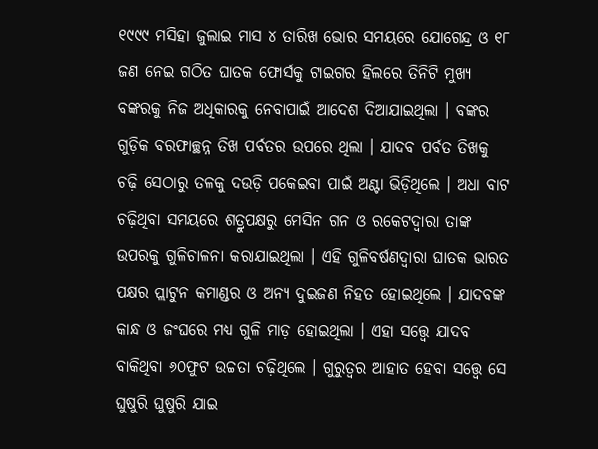୧୯୯୯ ମସିହା ଜୁଲାଇ ମାସ ୪ ତାରିଖ ଭୋର ସମୟରେ ଯୋଗେନ୍ଦ୍ର ଓ ୧୮ ଜଣ ନେଇ ଗଠିତ ଘାତକ ଫୋର୍ସକୁ ଟାଇଗର ହିଲରେ ତିନିଟି ମୁଖ୍ୟ ବଙ୍କରକୁ ନିଜ ଅଧିକାରକୁ ନେବାପାଇଁ ଆଦେଶ ଦିଆଯାଇଥିଲା । ବଙ୍କର ଗୁଡ଼ିକ ବରଫାଚ୍ଛନ୍ନ ତିଖ ପର୍ବତର ଉପରେ ଥିଲା । ଯାଦବ ପର୍ବତ ତିଖକୁ ଚଢ଼ି ସେଠାରୁ ତଳକୁ ଦଉଡ଼ି ପକେଇବା ପାଇଁ ଅଣ୍ଟା ଭିଡ଼ିଥିଲେ । ଅଧା ବାଟ ଚଢ଼ିଥିବା ସମୟରେ ଶତ୍ରୁପକ୍ଷରୁ ମେସିନ ଗନ ଓ ରକେଟଦ୍ୱାରା ତାଙ୍କ ଉପରକୁ ଗୁଳିଚାଳନା କରାଯାଇଥିଲା । ଏହି ଗୁଳିବର୍ଷଣଦ୍ୱାରା ଘାତକ ଭାରତ ପକ୍ଷର ପ୍ଲାଟୁନ କମାଣ୍ଡର ଓ ଅନ୍ୟ ଦୁଇଜଣ ନିହତ ହୋଇଥିଲେ । ଯାଦବଙ୍କ କାନ୍ଧ ଓ ଜଂଘରେ ମଧ୍ୟ ଗୁଳି ମାଡ଼ ହୋଇଥିଲା । ଏହା ସତ୍ତ୍ୱେ ଯାଦବ ବାକିଥିବା ୬୦ଫୁଟ ଉଚ୍ଚତା ଚଢ଼ିଥିଲେ । ଗୁରୁତ୍ୱର ଆହାତ ହେବା ସତ୍ତ୍ୱେ ସେ ଘୁଷୁରି ଘୁଷୁରି ଯାଇ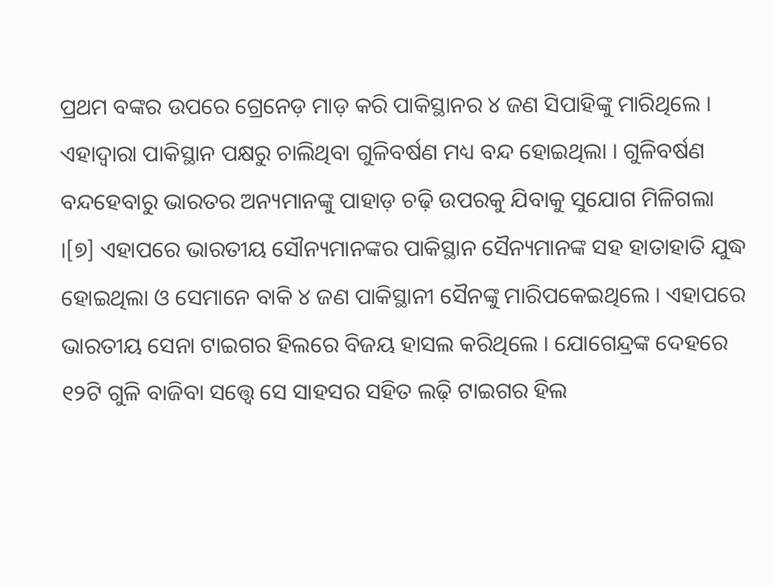ପ୍ରଥମ ବଙ୍କର ଉପରେ ଗ୍ରେନେଡ଼ ମାଡ଼ କରି ପାକିସ୍ଥାନର ୪ ଜଣ ସିପାହିଙ୍କୁ ମାରିଥିଲେ । ଏହାଦ୍ୱାରା ପାକିସ୍ଥାନ ପକ୍ଷରୁ ଚାଲିଥିବା ଗୁଳିବର୍ଷଣ ମଧ୍ୟ ବନ୍ଦ ହୋଇଥିଲା । ଗୁଳିବର୍ଷଣ ବନ୍ଦହେବାରୁ ଭାରତର ଅନ୍ୟମାନଙ୍କୁ ପାହାଡ଼ ଚଢ଼ି ଉପରକୁ ଯିବାକୁ ସୁଯୋଗ ମିଳିଗଲା ।[୭] ଏହାପରେ ଭାରତୀୟ ସୌନ୍ୟମାନଙ୍କର ପାକିସ୍ଥାନ ସୈନ୍ୟମାନଙ୍କ ସହ ହାତାହାତି ଯୁଦ୍ଧ ହୋଇଥିଲା ଓ ସେମାନେ ବାକି ୪ ଜଣ ପାକିସ୍ଥାନୀ ସୈନଙ୍କୁ ମାରିପକେଇଥିଲେ । ଏହାପରେ ଭାରତୀୟ ସେନା ଟାଇଗର ହିଲରେ ବିଜୟ ହାସଲ କରିଥିଲେ । ଯୋଗେନ୍ଦ୍ରଙ୍କ ଦେହରେ ୧୨ଟି ଗୁଳି ବାଜିବା ସତ୍ତ୍ୱେ ସେ ସାହସର ସହିତ ଲଢ଼ି ଟାଇଗର ହିଲ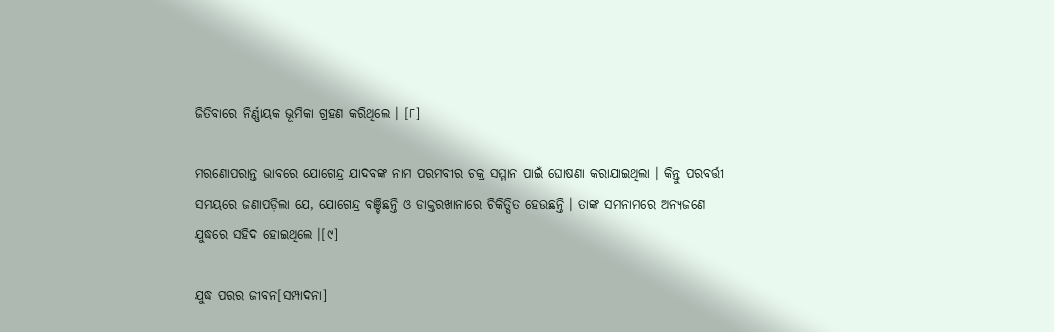ଜିତିବାରେ ନିର୍ଣ୍ଣାୟକ ଭୂମିକା ଗ୍ରହଣ କରିଥିଲେ । [୮]

ମରଣୋପରାନ୍ତ ଭାବରେ ଯୋଗେନ୍ଦ୍ର ଯାଦବଙ୍କ ନାମ ପରମବୀର ଚକ୍ର ସମ୍ମାନ ପାଇଁ ଘୋଷଣା କରାଯାଇଥିଲା । କିନ୍ତୁ ପରବର୍ତ୍ତୀ ସମୟରେ ଜଣାପଡ଼ିଲା ଯେ, ଯୋଗେନ୍ଦ୍ର ବଞ୍ଚିଛନ୍ତି ଓ ଡାକ୍ତରଖାନାରେ ଚିକିତ୍ସିତ ହେଉଛନ୍ତି । ତାଙ୍କ ସମନାମରେ ଅନ୍ୟଜଣେ ଯୁଦ୍ଧରେ ସହିଦ ହୋଇଥିଲେ ।[୯]

ଯୁଦ୍ଧ ପରର ଜୀବନ[ସମ୍ପାଦନା]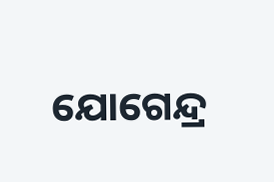ଯୋଗେନ୍ଦ୍ର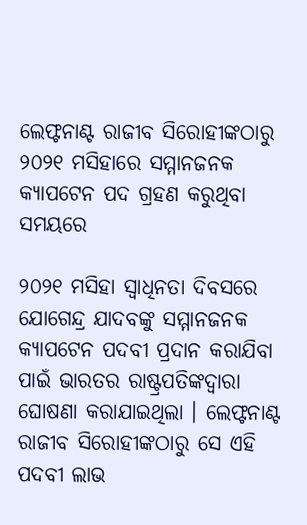ଲେଫ୍ଟନାଣ୍ଟ ରାଜୀବ ସିରୋହୀଙ୍କଠାରୁ ୨୦୨୧ ମସିହାରେ ସମ୍ମାନଜନକ କ୍ୟାପଟେନ ପଦ ଗ୍ରହଣ କରୁଥିବା ସମୟରେ

୨୦୨୧ ମସିହା ସ୍ୱାଧିନତା ଦିବସରେ ଯୋଗେନ୍ଦ୍ର ଯାଦବଙ୍କୁ ସମ୍ମାନଜନକ କ୍ୟାପଟେନ ପଦବୀ ପ୍ରଦାନ କରାଯିବା ପାଇଁ ଭାରତର ରାଷ୍ଟ୍ରପତିଙ୍କଦ୍ୱାରା ଘୋଷଣା କରାଯାଇଥିଲା । ଲେଫ୍ଟନାଣ୍ଟ ରାଜୀବ ସିରୋହୀଙ୍କଠାରୁ ସେ ଏହି ପଦବୀ ଲାଭ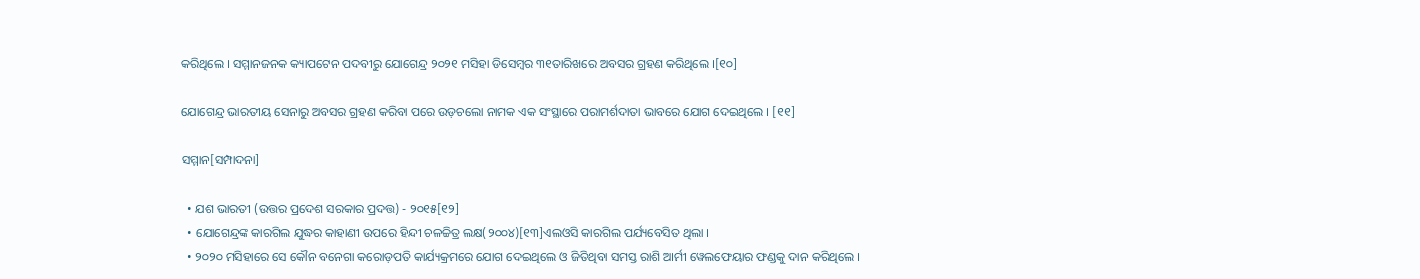କରିଥିଲେ । ସମ୍ମାନଜନକ କ୍ୟାପଟେନ ପଦବୀରୁ ଯୋଗେନ୍ଦ୍ର ୨୦୨୧ ମସିହା ଡିସେମ୍ବର ୩୧ତାରିଖରେ ଅବସର ଗ୍ରହଣ କରିଥିଲେ ।[୧୦]

ଯୋଗେନ୍ଦ୍ର ଭାରତୀୟ ସେନାରୁ ଅବସର ଗ୍ରହଣ କରିବା ପରେ ଉଡ଼ଚଲୋ ନାମକ ଏକ ସଂସ୍ଥାରେ ପରାମର୍ଶଦାତା ଭାବରେ ଯୋଗ ଦେଇଥିଲେ । [୧୧]

ସମ୍ମାନ[ସମ୍ପାଦନା]

  • ଯଶ ଭାରତୀ (ଉତ୍ତର ପ୍ରଦେଶ ସରକାର ପ୍ରଦତ୍ତ) - ୨୦୧୫[୧୨]
  • ଯୋଗେନ୍ଦ୍ରଙ୍କ କାରଗିଲ ଯୁଦ୍ଧର କାହାଣୀ ଉପରେ ହିନ୍ଦୀ ଚଳଚ୍ଚିତ୍ର ଲକ୍ଷ(୨୦୦୪)[୧୩]ଏଲଓସି କାରଗିଲ ପର୍ଯ୍ୟବେସିତ ଥିଲା ।
  • ୨୦୨୦ ମସିହାରେ ସେ କୌନ ବନେଗା କରୋଡ଼ପତି କାର୍ଯ୍ୟକ୍ରମରେ ଯୋଗ ଦେଇଥିଲେ ଓ ଜିତିଥିବା ସମସ୍ତ ରାଶି ଆର୍ମୀ ୱେଲଫେୟାର ଫଣ୍ଡକୁ ଦାନ କରିଥିଲେ ।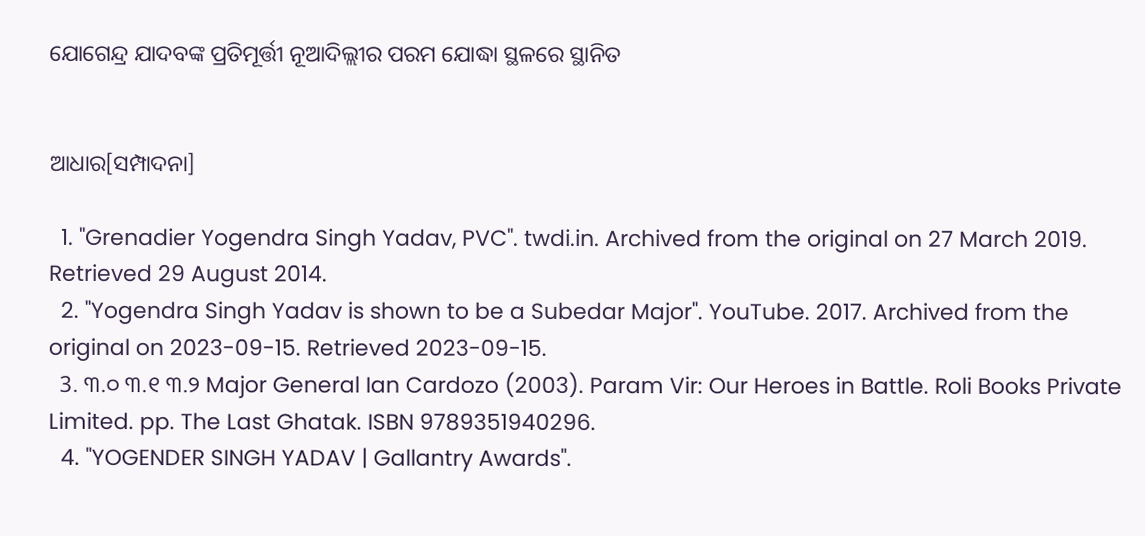ଯୋଗେନ୍ଦ୍ର ଯାଦବଙ୍କ ପ୍ରତିମୂର୍ତ୍ତୀ ନୂଆଦିଲ୍ଲୀର ପରମ ଯୋଦ୍ଧା ସ୍ଥଳରେ ସ୍ଥାନିତ


ଆଧାର[ସମ୍ପାଦନା]

  1. "Grenadier Yogendra Singh Yadav, PVC". twdi.in. Archived from the original on 27 March 2019. Retrieved 29 August 2014.
  2. "Yogendra Singh Yadav is shown to be a Subedar Major". YouTube. 2017. Archived from the original on 2023-09-15. Retrieved 2023-09-15.
  3. ୩.୦ ୩.୧ ୩.୨ Major General Ian Cardozo (2003). Param Vir: Our Heroes in Battle. Roli Books Private Limited. pp. The Last Ghatak. ISBN 9789351940296.
  4. "YOGENDER SINGH YADAV | Gallantry Awards".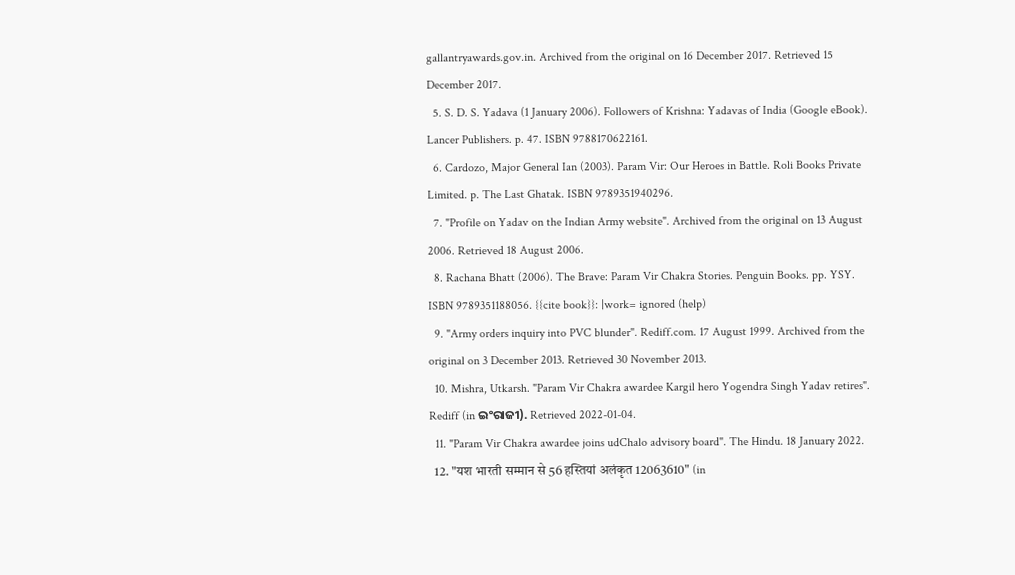gallantryawards.gov.in. Archived from the original on 16 December 2017. Retrieved 15 December 2017.
  5. S. D. S. Yadava (1 January 2006). Followers of Krishna: Yadavas of India (Google eBook). Lancer Publishers. p. 47. ISBN 9788170622161.
  6. Cardozo, Major General Ian (2003). Param Vir: Our Heroes in Battle. Roli Books Private Limited. p. The Last Ghatak. ISBN 9789351940296.
  7. "Profile on Yadav on the Indian Army website". Archived from the original on 13 August 2006. Retrieved 18 August 2006.
  8. Rachana Bhatt (2006). The Brave: Param Vir Chakra Stories. Penguin Books. pp. YSY. ISBN 9789351188056. {{cite book}}: |work= ignored (help)
  9. "Army orders inquiry into PVC blunder". Rediff.com. 17 August 1999. Archived from the original on 3 December 2013. Retrieved 30 November 2013.
  10. Mishra, Utkarsh. "Param Vir Chakra awardee Kargil hero Yogendra Singh Yadav retires". Rediff (in ଇଂରାଜୀ). Retrieved 2022-01-04.
  11. "Param Vir Chakra awardee joins udChalo advisory board". The Hindu. 18 January 2022.
  12. "यश भारती सम्मान से 56 हस्तियां अलंकृत 12063610" (in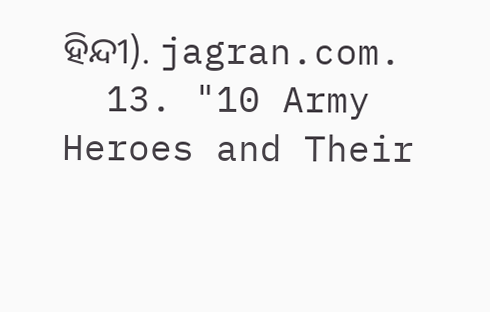ହିନ୍ଦୀ). jagran.com.
  13. "10 Army Heroes and Their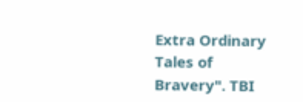Extra Ordinary Tales of Bravery". TBI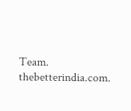Team. thebetterindia.com.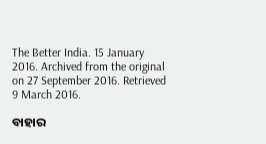The Better India. 15 January 2016. Archived from the original on 27 September 2016. Retrieved 9 March 2016.

ବାହାର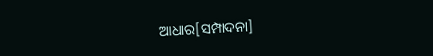ଆଧାର[ସମ୍ପାଦନା]